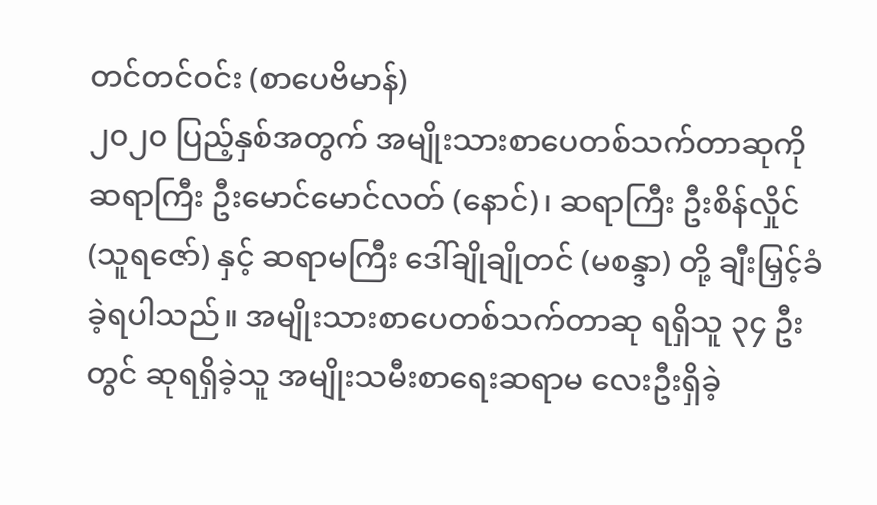တင်တင်ဝင်း (စာပေဗိမာန်)
၂၀၂၀ ပြည့်နှစ်အတွက် အမျိုးသားစာပေတစ်သက်တာဆုကို ဆရာကြီး ဦးမောင်မောင်လတ် (နောင်)၊ ဆရာကြီး ဦးစိန်လှိုင် (သူရဇော်) နှင့် ဆရာမကြီး ဒေါ်ချိုချိုတင် (မစန္ဒာ) တို့ ချီးမြှင့်ခံခဲ့ရပါသည်။ အမျိုးသားစာပေတစ်သက်တာဆု ရရှိသူ ၃၄ ဦးတွင် ဆုရရှိခဲ့သူ အမျိုးသမီးစာရေးဆရာမ လေးဦးရှိခဲ့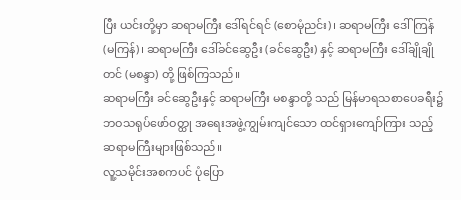ပြီး ယင်းတို့မှာ ဆရာမကြီး ဒေါ်ရင်ရင် (စောမုံညင်း)၊ ဆရာမကြီး ဒေါ်ကြန် (မကြန်)၊ ဆရာမကြီး ဒေါ်ခင်ဆွေဦး (ခင်ဆွေဦး) နှင့် ဆရာမကြီး ဒေါ်ချိုချိုတင် (မစန္ဒာ) တို့ ဖြစ်ကြသည်။
ဆရာမကြီး ခင်ဆွေဦးနှင့် ဆရာမကြီး မစန္ဒာတို့ သည် မြန်မာရသစာပေခရီး၌ ဘဝသရုပ်ဖော်ဝတ္ထု အရေးအဖွဲ့ကျွမ်းကျင်သော ထင်ရှားကျော်ကြား သည့် ဆရာမကြီးများဖြစ်သည်။
လူ့သမိုင်းအစကပင် ပုံပြော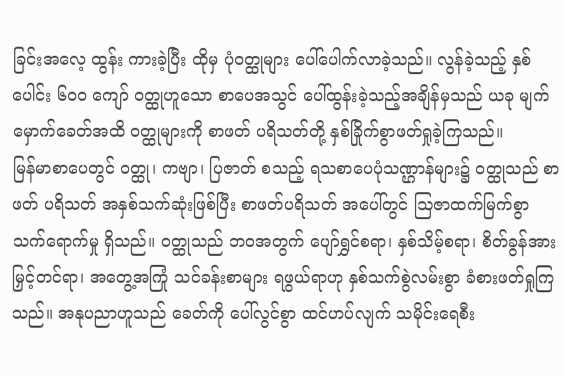ခြင်းအလေ့ ထွန်း ကားခဲ့ပြီး ထိုမှ ပုံဝတ္ထုများ ပေါ်ပေါက်လာခဲ့သည်။ လွန်ခဲ့သည့် နှစ်ပေါင်း ၆၀၀ ကျော် ဝတ္ထုဟူသော စာပေအသွင် ပေါ်ထွန်းခဲ့သည့်အချိန်မှသည် ယခု မျက်မှောက်ခေတ်အထိ ဝတ္ထုများကို စာဖတ် ပရိသတ်တို့ နှစ်ခြိုက်စွာဖတ်ရှုခဲ့ကြသည်။
မြန်မာစာပေတွင် ဝတ္ထု၊ ကဗျာ၊ ပြဇာတ် စသည့် ရသစာပေပုံသဏ္ဌာန်များ၌ ဝတ္ထုသည် စာဖတ် ပရိသတ် အနှစ်သက်ဆုံးဖြစ်ပြီး စာဖတ်ပရိသတ် အပေါ်တွင် ဩဇာထက်မြက်စွာ သက်ရောက်မှု ရှိသည်။ ဝတ္ထုသည် ဘဝအတွက် ပျော်ရွှင်စရာ၊ နှစ်သိမ့်စရာ၊ စိတ်ခွန်အားမြှင့်တင်ရာ၊ အတွေ့အကြုံ သင်ခန်းစာများ ရဖွယ်ရာဟု နှစ်သက်စွဲလမ်းစွာ ခံစားဖတ်ရှုကြသည်။ အနုပညာဟူသည် ခေတ်ကို ပေါ်လွင်စွာ ထင်ဟပ်လျက် သမိုင်းရေစီး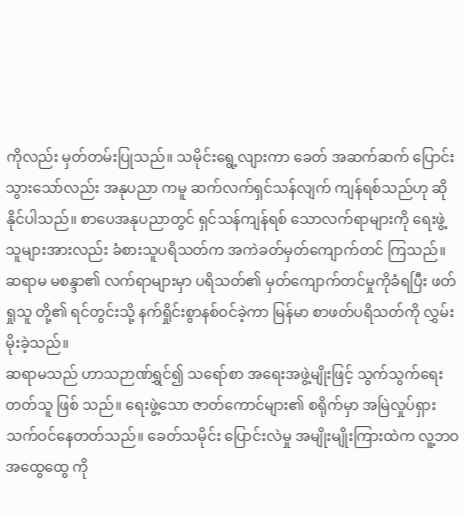ကိုလည်း မှတ်တမ်းပြုသည်။ သမိုင်းရွေ့လျားကာ ခေတ် အဆက်ဆက် ပြောင်းသွားသော်လည်း အနုပညာ ကမူ ဆက်လက်ရှင်သန်လျက် ကျန်ရစ်သည်ဟု ဆိုနိုင်ပါသည်။ စာပေအနုပညာတွင် ရှင်သန်ကျန်ရစ် သောလက်ရာများကို ရေးဖွဲ့သူများအားလည်း ခံစားသူပရိသတ်က အကဲခတ်မှတ်ကျောက်တင် ကြသည်။ ဆရာမ မစန္ဒာ၏ လက်ရာများမှာ ပရိသတ်၏ မှတ်ကျောက်တင်မှုကိုခံရပြီး ဖတ်ရှုသူ တို့၏ ရင်တွင်းသို့ နက်ရှိုင်းစွာနစ်ဝင်ခဲ့ကာ မြန်မာ စာဖတ်ပရိသတ်ကို လွှမ်းမိုးခဲ့သည်။
ဆရာမသည် ဟာသဉာဏ်ရွှင်၍ သရော်စာ အရေးအဖွဲ့မျိုးဖြင့် သွက်သွက်ရေးတတ်သူ ဖြစ် သည်။ ရေးဖွဲ့သော ဇာတ်ကောင်များ၏ စရိုက်မှာ အမြဲလှုပ်ရှားသက်ဝင်နေတတ်သည်။ ခေတ်သမိုင်း ပြောင်းလဲမှု အမျိုးမျိုးကြားထဲက လူ့ဘဝအထွေထွေ ကို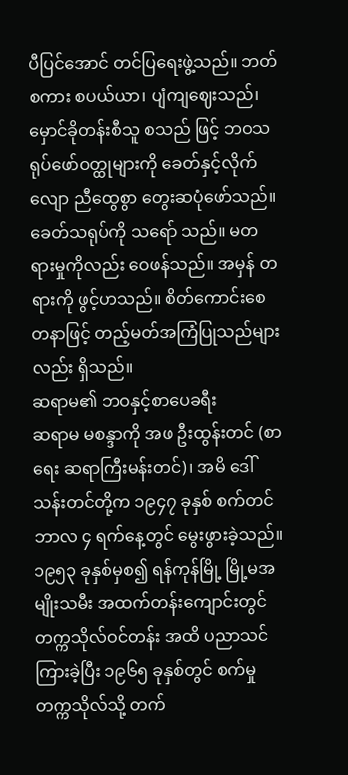ပီပြင်အောင် တင်ပြရေးဖွဲ့သည်။ ဘတ်စကား စပယ်ယာ၊ ပျံကျဈေးသည်၊ မှောင်ခိုတန်းစီသူ စသည် ဖြင့် ဘဝသရုပ်ဖော်ဝတ္ထုများကို ခေတ်နှင့်လိုက်လျော ညီထွေစွာ တွေးဆပုံဖော်သည်။ ခေတ်သရုပ်ကို သရော် သည်။ မတရားမှုကိုလည်း ဝေဖန်သည်။ အမှန် တရားကို ဖွင့်ဟသည်။ စိတ်ကောင်းစေတနာဖြင့် တည့်မတ်အကြံပြုသည်များလည်း ရှိသည်။
ဆရာမ၏ ဘဝနှင့်စာပေခရီး
ဆရာမ မစန္ဒာကို အဖ ဦးထွန်းတင် (စာရေး ဆရာကြီးမန်းတင်)၊ အမိ ဒေါ်သန်းတင်တို့က ၁၉၄၇ ခုနှစ် စက်တင်ဘာလ ၄ ရက်နေ့တွင် မွေးဖွားခဲ့သည်။
၁၉၅၃ ခုနှစ်မှစ၍ ရန်ကုန်မြို့ မြို့မအမျိုးသမီး အထက်တန်းကျောင်းတွင် တက္ကသိုလ်ဝင်တန်း အထိ ပညာသင်ကြားခဲ့ပြီး ၁၉၆၅ ခုနှစ်တွင် စက်မှု တက္ကသိုလ်သို့ တက်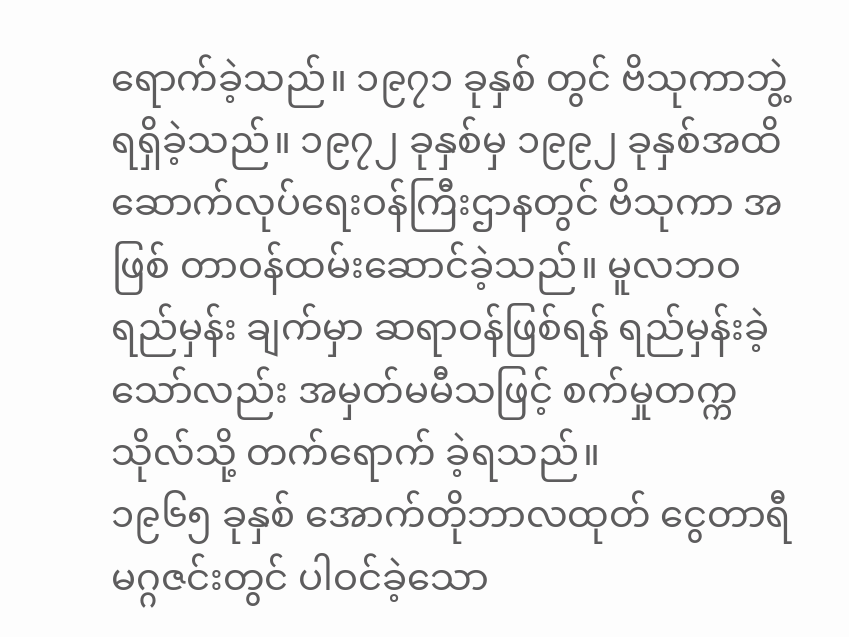ရောက်ခဲ့သည်။ ၁၉၇၁ ခုနှစ် တွင် ဗိသုကာဘွဲ့ရရှိခဲ့သည်။ ၁၉၇၂ ခုနှစ်မှ ၁၉၉၂ ခုနှစ်အထိ ဆောက်လုပ်ရေးဝန်ကြီးဌာနတွင် ဗိသုကာ အဖြစ် တာဝန်ထမ်းဆောင်ခဲ့သည်။ မူလဘဝရည်မှန်း ချက်မှာ ဆရာဝန်ဖြစ်ရန် ရည်မှန်းခဲ့သော်လည်း အမှတ်မမီသဖြင့် စက်မှုတက္ကသိုလ်သို့ တက်ရောက် ခဲ့ရသည်။
၁၉၆၅ ခုနှစ် အောက်တိုဘာလထုတ် ငွေတာရီ မဂ္ဂဇင်းတွင် ပါဝင်ခဲ့သော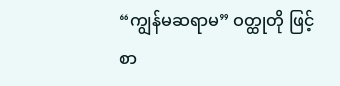“ကျွန်မဆရာမ” ဝတ္ထုတို ဖြင့် စာ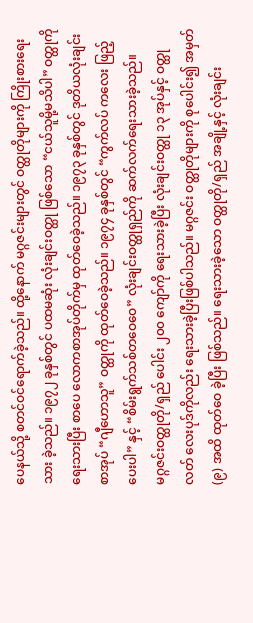ပေနယ်သို့ စတင်ဝင်ရောက်ခဲ့သည်။ ထို့နောက် မဂ္ဂဇင်းများတွင် ဝတ္ထုတိုများကို ကြိုးစားရေးသား ခဲ့သည်။ ၁၉၇၂ ခုနှစ်တွင် ပထမဆုံး လုံးချင်းဝတ္ထု ဖြစ်သော “ငယ်သူမို့မသိပါ” ဝတ္ထုကိုရေးသားပြီး စာပေ လောကစာအုပ်တိုက်မှ ထုတ်ဝေခဲ့သည်။ ၁၉၇၃ ခုနှစ်တွင် ဒုတိယလုံးချင်းစာအုပ် “ဂျီဟောသူ” ဝတ္ထုကို ထုတ်ဝေခဲ့သည်။ ၁၉၇၄ ခုနှစ်တွင် “ကွက်လပ် ကလေး ဖြည့်ပေးပါ” နှင့် “စိမ်းရွက်သစ်တဝေဝေ” လုံးချင်းဝတ္ထုရှည်ကို ဆက်လက်ရေးသားခဲ့သည်။
မဂ္ဂဇင်းဝတ္ထုတို/ရှည် ပေါင်း ၂၀၀ ကျော်ကို ရေးသားခဲ့ပြီး လုံးချင်းဝတ္ထု ၁၃ အုပ်နှင့် ဝတ္ထုလတ် လေးပုဒ်ကိုလည်း ရေးသားခဲ့ပြီးဖြစ်ပါသည်။ မဂ္ဂဇင်း ဝတ္ထုတိုများကို စုပေါင်း၍ အမှတ်(၉) အထိ ထုတ်ဝေ ခဲ့ပြီး ဖြစ်သည်။ ရေးသားခဲ့သော ဝတ္ထုတို/ရှည် အချို့နှင့် လုံးချင်း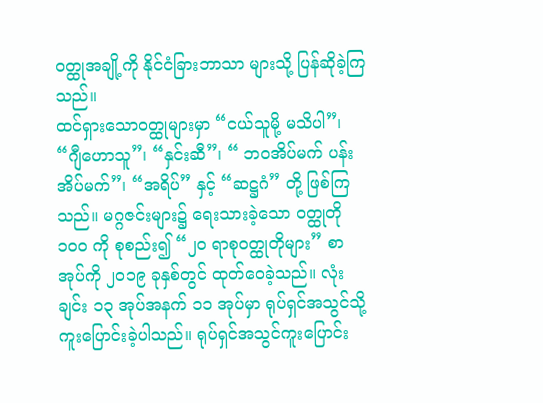ဝတ္ထုအချို့ကို နိုင်ငံခြားဘာသာ များသို့ ပြန်ဆိုခဲ့ကြသည်။
ထင်ရှားသောဝတ္ထုများမှာ “ငယ်သူမို့ မသိပါ”၊ “ဂျီဟောသူ”၊ “နှင်းဆီ”၊ “ ဘဝအိပ်မက် ပန်း အိပ်မက်”၊ “အရိပ်” နှင့် “ဆဋ္ဌဂံ” တို့ ဖြစ်ကြသည်။ မဂ္ဂဇင်းများ၌ ရေးသားခဲ့သော ဝတ္ထုတို ၁၀၀ ကို စုစည်း၍ “၂၀ ရာစုဝတ္ထုတိုများ” စာအုပ်ကို ၂၀၁၉ ခုနှစ်တွင် ထုတ်ဝေခဲ့သည်။ လုံးချင်း ၁၃ အုပ်အနက် ၁၁ အုပ်မှာ ရုပ်ရှင်အသွင်သို့ ကူးပြောင်းခဲ့ပါသည်။ ရုပ်ရှင်အသွင်ကူးပြောင်း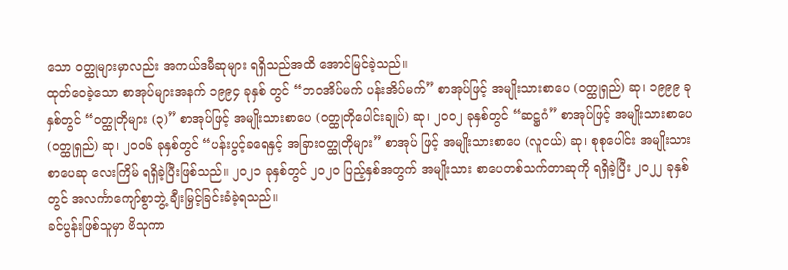သော ဝတ္ထုများမှာလည်း အကယ်ဒမီဆုများ ရရှိသည်အထိ အောင်မြင်ခဲ့သည်။
ထုတ်ဝေခဲ့သော စာအုပ်များအနက် ၁၉၉၄ ခုနှစ် တွင် “ဘဝအိပ်မက် ပန်းအိပ်မက်” စာအုပ်ဖြင့် အမျိုးသားစာပေ (ဝတ္ထုရှည်) ဆု၊ ၁၉၉၉ ခုနှစ်တွင် “ဝတ္ထုတိုများ (၃)” စာအုပ်ဖြင့် အမျိုးသားစာပေ (ဝတ္ထုတိုပေါင်းချုပ်) ဆု၊ ၂၀၀၂ ခုနှစ်တွင် “ဆဋ္ဌဂံ” စာအုပ်ဖြင့် အမျိုးသားစာပေ (ဝတ္ထုရှည်) ဆု၊ ၂၀၀၆ ခုနှစ်တွင် “ပန်းပွင့်ခရေနှင့် အခြားဝတ္ထုတိုများ” စာအုပ် ဖြင့် အမျိုးသားစာပေ (လူငယ်) ဆု၊ စုစုပေါင်း အမျိုးသားစာပေဆု လေးကြိမ် ရရှိခဲ့ပြီးဖြစ်သည်။ ၂၀၂၁ ခုနှစ်တွင် ၂၀၂၀ ပြည့်နှစ်အတွက် အမျိုးသား စာပေတစ်သက်တာဆုကို ရရှိခဲ့ပြီး ၂၀၂၂ ခုနှစ်တွင် အလင်္ကာကျော်စွာဘွဲ့ ချီးမြှင့်ခြင်းခံခဲ့ရသည်။
ခင်ပွန်းဖြစ်သူမှာ ဗိသုကာ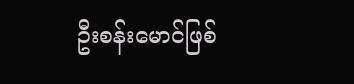ဦးစန်းမောင်ဖြစ်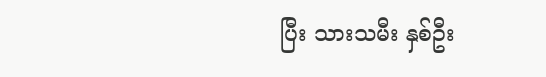ပြီး သားသမီး နှစ်ဦး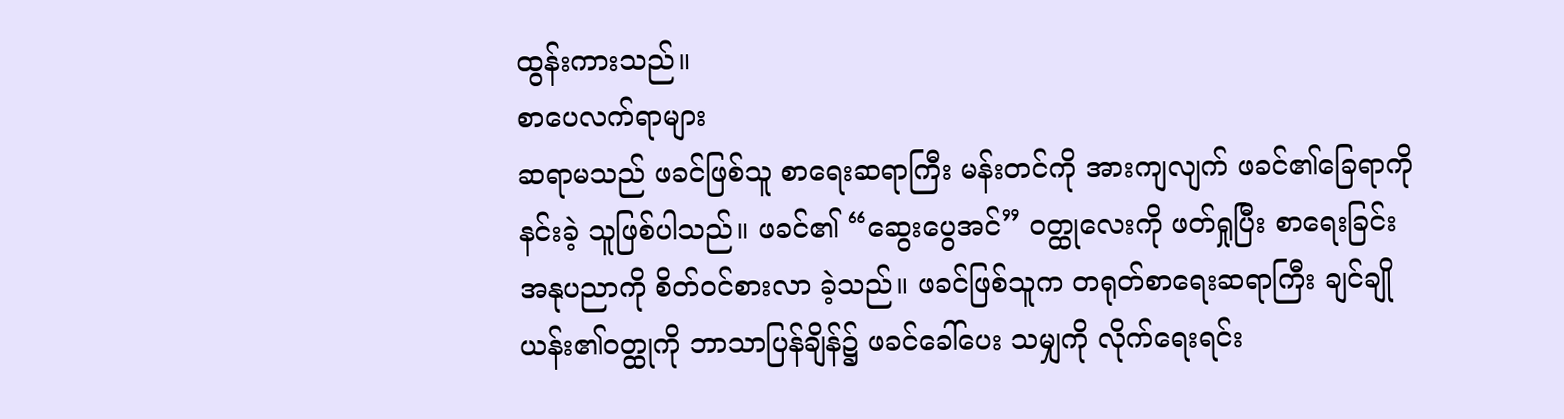ထွန်းကားသည်။
စာပေလက်ရာများ
ဆရာမသည် ဖခင်ဖြစ်သူ စာရေးဆရာကြီး မန်းတင်ကို အားကျလျက် ဖခင်၏ခြေရာကို နင်းခဲ့ သူဖြစ်ပါသည်။ ဖခင်၏ “ဆွေးပွေအင်” ဝတ္ထုလေးကို ဖတ်ရှုပြီး စာရေးခြင်းအနုပညာကို စိတ်ဝင်စားလာ ခဲ့သည်။ ဖခင်ဖြစ်သူက တရုတ်စာရေးဆရာကြီး ချင်ချိုယန်း၏ဝတ္ထုကို ဘာသာပြန်ချိန်၌ ဖခင်ခေါ်ပေး သမျှကို လိုက်ရေးရင်း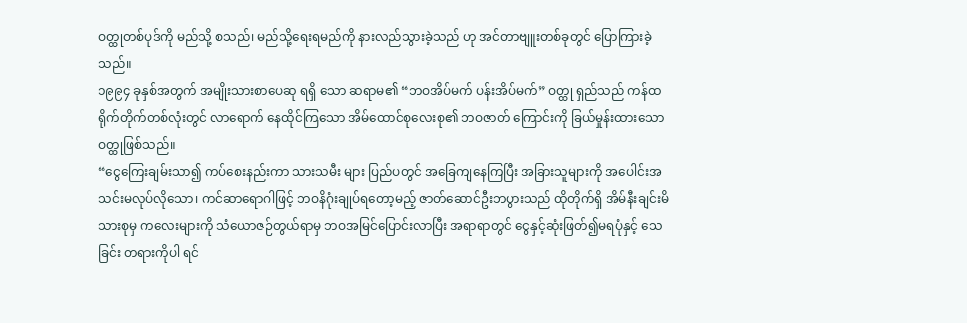ဝတ္ထုတစ်ပုဒ်ကို မည်သို့ စသည်၊ မည်သို့ရေးရမည်ကို နားလည်သွားခဲ့သည် ဟု အင်တာဗျူးတစ်ခုတွင် ပြောကြားခဲ့သည်။
၁၉၉၄ ခုနှစ်အတွက် အမျိုးသားစာပေဆု ရရှိ သော ဆရာမ၏ “ဘဝအိပ်မက် ပန်းအိပ်မက်” ဝတ္ထု ရှည်သည် ကန်ထရိုက်တိုက်တစ်လုံးတွင် လာရောက် နေထိုင်ကြသော အိမ်ထောင်စုလေးစု၏ ဘဝဇာတ် ကြောင်းကို ခြယ်မှုန်းထားသော ဝတ္ထုဖြစ်သည်။
“ငွေကြေးချမ်းသာ၍ ကပ်စေးနည်းကာ သားသမီး များ ပြည်ပတွင် အခြေကျနေကြပြီး အခြားသူများကို အပေါင်းအသင်းမလုပ်လိုသော၊ ကင်ဆာရောဂါဖြင့် ဘဝနိဂုံးချုပ်ရတော့မည့် ဇာတ်ဆောင်ဦးဘပွားသည် ထိုတိုက်ရှိ အိမ်နီးချင်းမိသားစုမှ ကလေးများကို သံယောဇဉ်တွယ်ရာမှ ဘဝအမြင်ပြောင်းလာပြီး အရာရာတွင် ငွေနှင့်ဆုံးဖြတ်၍မရပုံနှင့် သေခြင်း တရားကိုပါ ရင်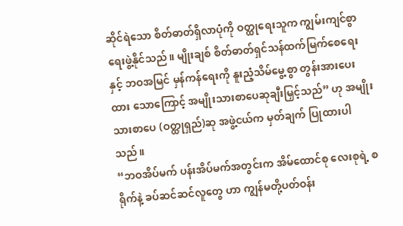ဆိုင်ရဲသော စိတ်ဓာတ်ရှိလာပုံကို ဝတ္ထုရေးသူက ကျွမ်းကျင်စွာရေးဖွဲ့နိုင်သည်။ မျိုးချစ် စိတ်ဓာတ်ရှင်သန်ထက်မြက်စေရေးနှင့် ဘဝအမြင် မှန်ကန်ရေးကို နူးညံ့သိမ်မွေ့စွာ တွန်းအားပေးထား သောကြောင့် အမျိုးသားစာပေဆုချီးမြှင့်သည်” ဟု အမျိုးသားစာပေ (ဝတ္ထုရှည်)ဆု အဖွဲ့ငယ်က မှတ်ချက် ပြုထားပါသည်။
“ဘဝအိပ်မက် ပန်းအိပ်မက်အတွင်းက အိမ်ထောင်စု လေးစုရဲ့ စရိုက်နဲ့ ခပ်ဆင်ဆင်လူတွေ ဟာ ကျွန်မတို့ပတ်ဝန်း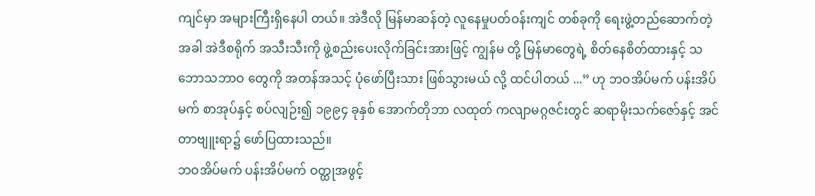ကျင်မှာ အများကြီးရှိနေပါ တယ်။ အဲဒီလို မြန်မာဆန်တဲ့ လူနေမှုပတ်ဝန်းကျင် တစ်ခုကို ရေးဖွဲ့တည်ဆောက်တဲ့အခါ အဲဒီစရိုက် အသီးသီးကို ဖွဲ့စည်းပေးလိုက်ခြင်းအားဖြင့် ကျွန်မ တို့ မြန်မာတွေရဲ့ စိတ်နေစိတ်ထားနှင့် သဘောသဘာဝ တွေကို အတန်အသင့် ပုံဖော်ပြီးသား ဖြစ်သွားမယ် လို့ ထင်ပါတယ် ...” ဟု ဘဝအိပ်မက် ပန်းအိပ်မက် စာအုပ်နှင့် စပ်လျဉ်း၍ ၁၉၉၄ ခုနှစ် အောက်တိုဘာ လထုတ် ကလျာမဂ္ဂဇင်းတွင် ဆရာမိုးသက်ဇော်နှင့် အင်တာဗျူးရာ၌ ဖော်ပြထားသည်။
ဘဝအိပ်မက် ပန်းအိပ်မက် ဝတ္ထုအဖွင့်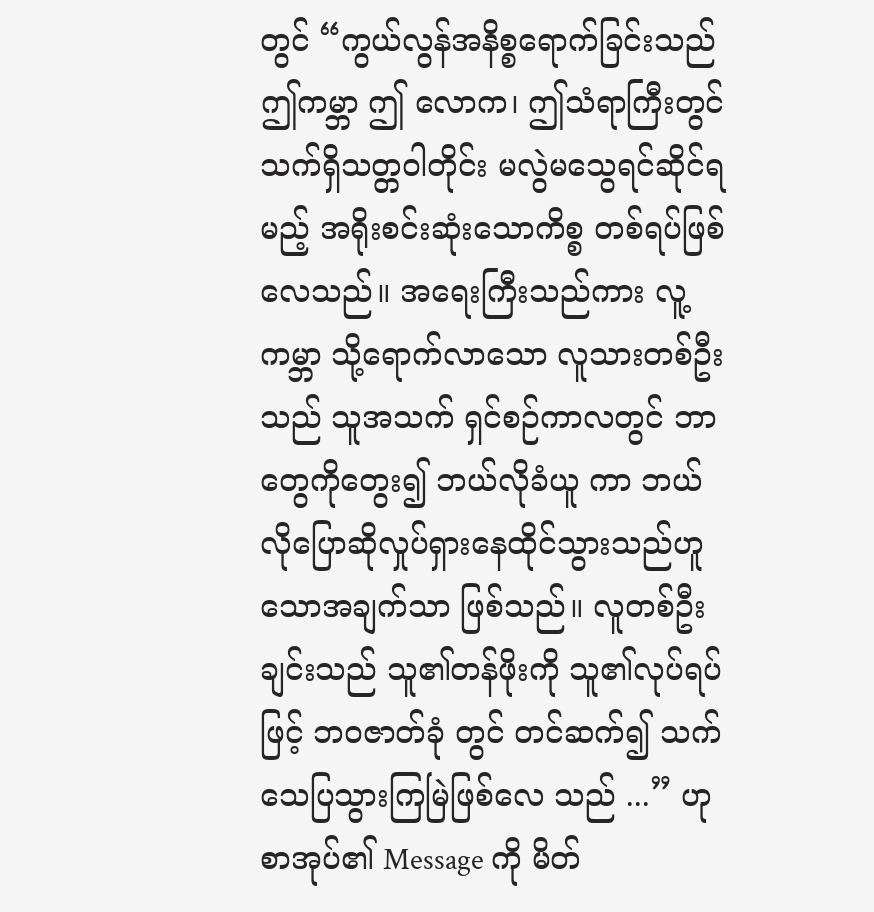တွင် “ကွယ်လွန်အနိစ္စရောက်ခြင်းသည် ဤကမ္ဘာ ဤ လောက၊ ဤသံရာကြီးတွင် သက်ရှိသတ္တဝါတိုင်း မလွဲမသွေရင်ဆိုင်ရမည့် အရိုးစင်းဆုံးသောကိစ္စ တစ်ရပ်ဖြစ်လေသည်။ အရေးကြီးသည်ကား လူ့ကမ္ဘာ သို့ရောက်လာသော လူသားတစ်ဦးသည် သူအသက် ရှင်စဉ်ကာလတွင် ဘာတွေကိုတွေး၍ ဘယ်လိုခံယူ ကာ ဘယ်လိုပြောဆိုလှုပ်ရှားနေထိုင်သွားသည်ဟူ သောအချက်သာ ဖြစ်သည်။ လူတစ်ဦးချင်းသည် သူ၏တန်ဖိုးကို သူ၏လုပ်ရပ်ဖြင့် ဘဝဇာတ်ခုံ တွင် တင်ဆက်၍ သက်သေပြသွားကြမြဲဖြစ်လေ သည် ...” ဟု စာအုပ်၏ Message ကို မိတ်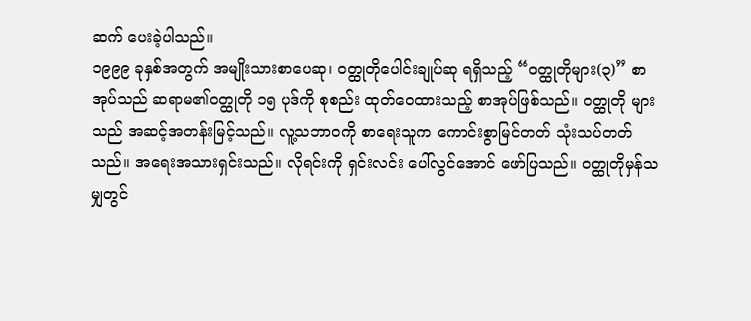ဆက် ပေးခဲ့ပါသည်။
၁၉၉၉ ခုနှစ်အတွက် အမျိုးသားစာပေဆု၊ ဝတ္ထုတိုပေါင်းချုပ်ဆု ရရှိသည့် “ဝတ္ထုတိုများ(၃)” စာအုပ်သည် ဆရာမ၏ဝတ္ထုတို ၁၅ ပုဒ်ကို စုစည်း ထုတ်ဝေထားသည့် စာအုပ်ဖြစ်သည်။ ဝတ္ထုတို များသည် အဆင့်အတန်းမြင့်သည်။ လူ့သဘာဝကို စာရေးသူက ကောင်းစွာမြင်တတ် သုံးသပ်တတ် သည်။ အရေးအသားရှင်းသည်။ လိုရင်းကို ရှင်းလင်း ပေါ်လွင်အောင် ဖော်ပြသည်။ ဝတ္ထုတိုမှန်သမျှတွင်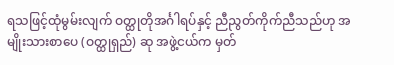ရသဖြင့်ထုံမွမ်းလျက် ဝတ္ထုတိုအင်္ဂါရပ်နှင့် ညီညွတ်ကိုက်ညီသည်ဟု အမျိုးသားစာပေ (ဝတ္ထုရှည်) ဆု အဖွဲ့ငယ်က မှတ်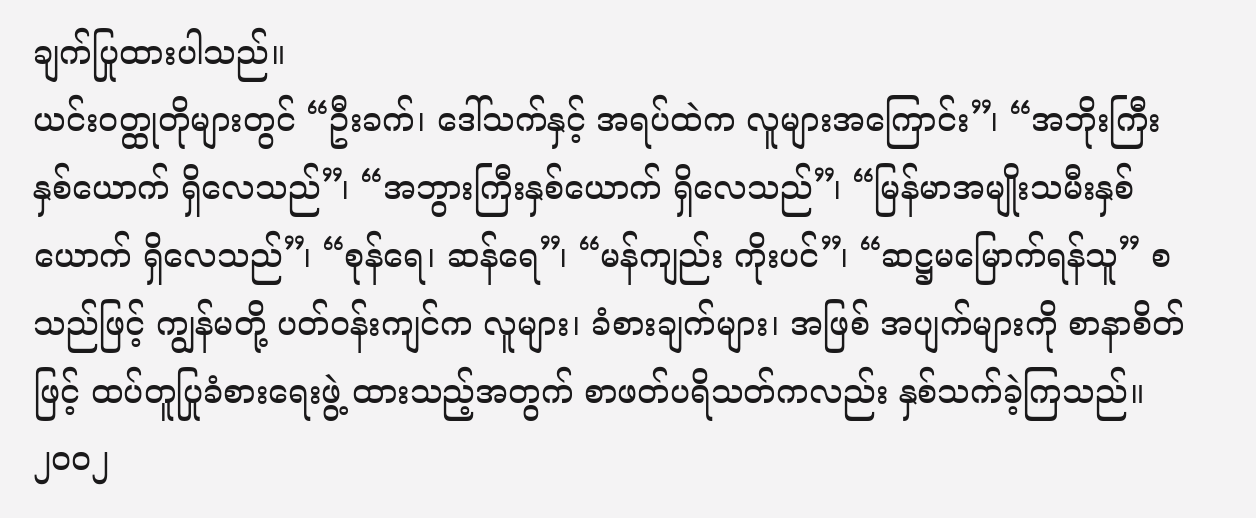ချက်ပြုထားပါသည်။
ယင်းဝတ္ထုတိုများတွင် “ဦးခက်၊ ဒေါ်သက်နှင့် အရပ်ထဲက လူများအကြောင်း”၊ “အဘိုးကြီး နှစ်ယောက် ရှိလေသည်”၊ “အဘွားကြီးနှစ်ယောက် ရှိလေသည်”၊ “မြန်မာအမျိုးသမီးနှစ်ယောက် ရှိလေသည်”၊ “စုန်ရေ၊ ဆန်ရေ”၊ “မန်ကျည်း ကိုးပင်”၊ “ဆဋ္ဌမမြောက်ရန်သူ” စသည်ဖြင့် ကျွန်မတို့ ပတ်ဝန်းကျင်က လူများ၊ ခံစားချက်များ၊ အဖြစ် အပျက်များကို စာနာစိတ်ဖြင့် ထပ်တူပြုခံစားရေးဖွဲ့ ထားသည့်အတွက် စာဖတ်ပရိသတ်ကလည်း နှစ်သက်ခဲ့ကြသည်။
၂၀၀၂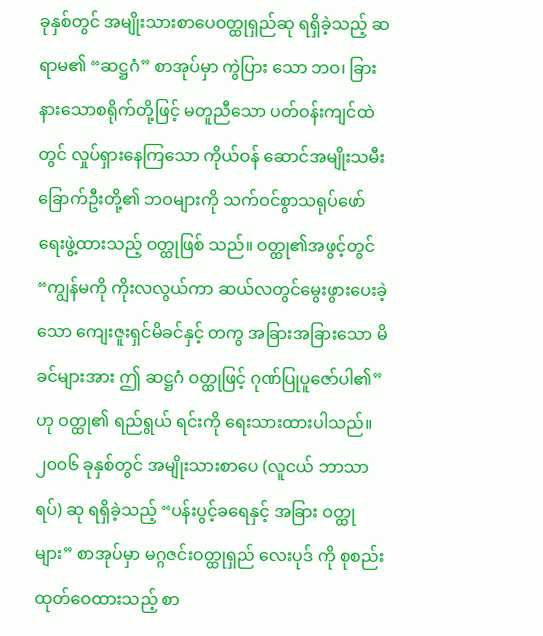ခုနှစ်တွင် အမျိုးသားစာပေဝတ္ထုရှည်ဆု ရရှိခဲ့သည့် ဆရာမ၏ “ဆဋ္ဌဂံ” စာအုပ်မှာ ကွဲပြား သော ဘဝ၊ ခြားနားသောစရိုက်တို့ဖြင့် မတူညီသော ပတ်ဝန်းကျင်ထဲတွင် လှုပ်ရှားနေကြသော ကိုယ်ဝန် ဆောင်အမျိုးသမီး ခြောက်ဦးတို့၏ ဘဝများကို သက်ဝင်စွာသရုပ်ဖော်ရေးဖွဲ့ထားသည့် ဝတ္ထုဖြစ် သည်။ ဝတ္ထု၏အဖွင့်တွင် “ကျွန်မကို ကိုးလလွယ်ကာ ဆယ်လတွင်မွေးဖွားပေးခဲ့သော ကျေးဇူးရှင်မိခင်နှင့် တကွ အခြားအခြားသော မိခင်များအား ဤ ဆဋ္ဌဂံ ဝတ္ထုဖြင့် ဂုဏ်ပြုပူဇော်ပါ၏”ဟု ဝတ္ထု၏ ရည်ရွယ် ရင်းကို ရေးသားထားပါသည်။
၂၀၀၆ ခုနှစ်တွင် အမျိုးသားစာပေ (လူငယ် ဘာသာရပ်) ဆု ရရှိခဲ့သည့် “ပန်းပွင့်ခရေနှင့် အခြား ဝတ္ထုများ” စာအုပ်မှာ မဂ္ဂဇင်းဝတ္ထုရှည် လေးပုဒ် ကို စုစည်းထုတ်ဝေထားသည့် စာ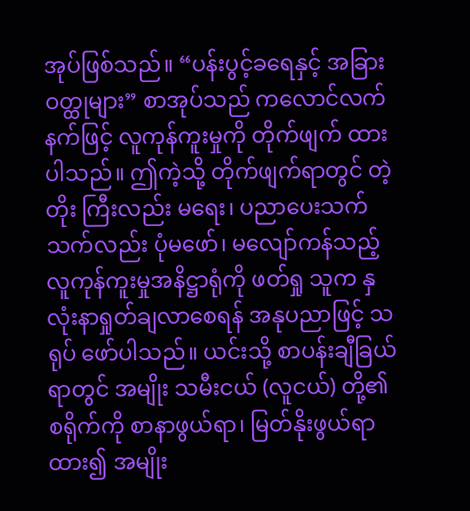အုပ်ဖြစ်သည်။ “ပန်းပွင့်ခရေနှင့် အခြားဝတ္ထုများ” စာအုပ်သည် ကလောင်လက်နက်ဖြင့် လူကုန်ကူးမှုကို တိုက်ဖျက် ထားပါသည်။ ဤကဲ့သို့ တိုက်ဖျက်ရာတွင် တဲ့တိုး ကြီးလည်း မရေး၊ ပညာပေးသက်သက်လည်း ပုံမဖော်၊ မလျော်ကန်သည့် လူကုန်ကူးမှုအနိဋ္ဌာရုံကို ဖတ်ရှု သူက နှလုံးနာရှုတ်ချလာစေရန် အနုပညာဖြင့် သရုပ် ဖော်ပါသည်။ ယင်းသို့ စာပန်းချီခြယ်ရာတွင် အမျိုး သမီးငယ် (လူငယ်) တို့၏စရိုက်ကို စာနာဖွယ်ရာ၊ မြတ်နိုးဖွယ်ရာထား၍ အမျိုး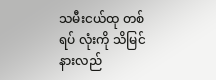သမီးငယ်ထု တစ်ရပ် လုံးကို သိမြင်နားလည်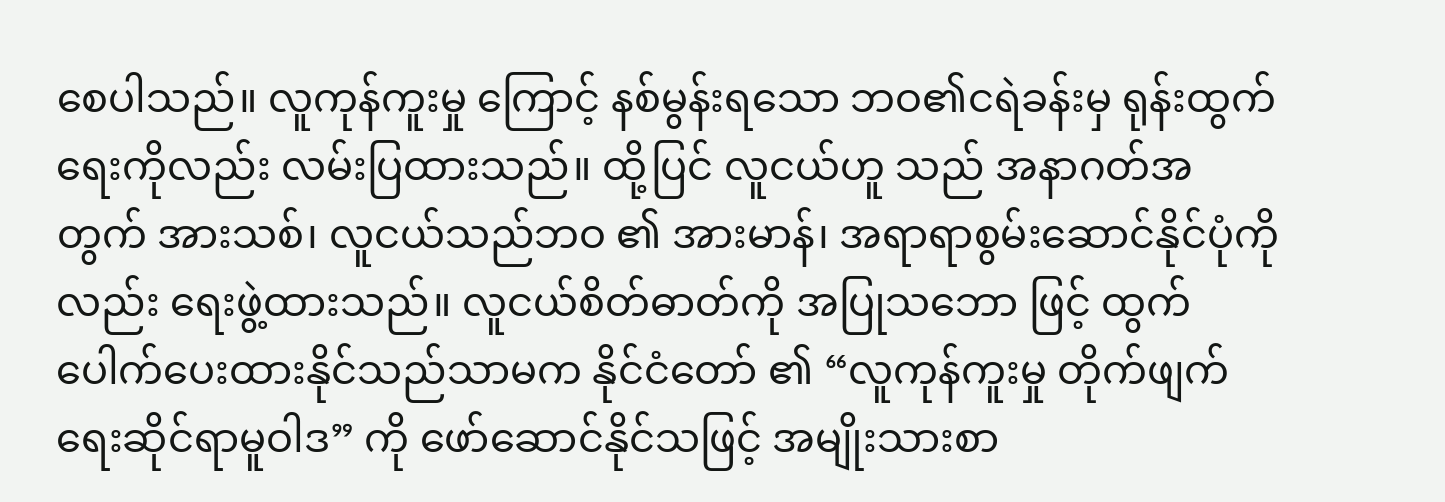စေပါသည်။ လူကုန်ကူးမှု ကြောင့် နစ်မွန်းရသော ဘဝ၏ငရဲခန်းမှ ရုန်းထွက် ရေးကိုလည်း လမ်းပြထားသည်။ ထို့ပြင် လူငယ်ဟူ သည် အနာဂတ်အတွက် အားသစ်၊ လူငယ်သည်ဘဝ ၏ အားမာန်၊ အရာရာစွမ်းဆောင်နိုင်ပုံကိုလည်း ရေးဖွဲ့ထားသည်။ လူငယ်စိတ်ဓာတ်ကို အပြုသဘော ဖြင့် ထွက်ပေါက်ပေးထားနိုင်သည်သာမက နိုင်ငံတော် ၏ “လူကုန်ကူးမှု တိုက်ဖျက်ရေးဆိုင်ရာမူဝါဒ” ကို ဖော်ဆောင်နိုင်သဖြင့် အမျိုးသားစာ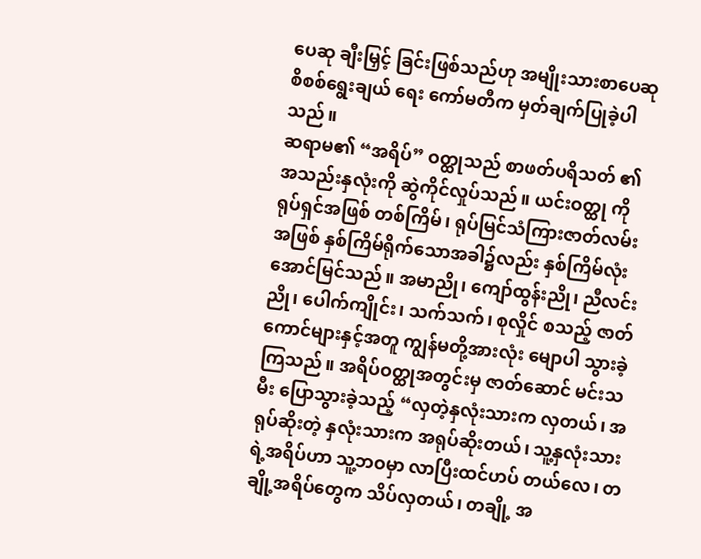ပေဆု ချီးမြှင့် ခြင်းဖြစ်သည်ဟု အမျိုးသားစာပေဆု စိစစ်ရွေးချယ် ရေး ကော်မတီက မှတ်ချက်ပြုခဲ့ပါသည်။
ဆရာမ၏ “အရိပ်” ဝတ္ထုသည် စာဖတ်ပရိသတ် ၏ အသည်းနှလုံးကို ဆွဲကိုင်လှုပ်သည်။ ယင်းဝတ္ထု ကို ရုပ်ရှင်အဖြစ် တစ်ကြိမ်၊ ရုပ်မြင်သံကြားဇာတ်လမ်း အဖြစ် နှစ်ကြိမ်ရိုက်သောအခါ၌လည်း နှစ်ကြိမ်လုံး အောင်မြင်သည်။ အမာညို၊ ကျော်ထွန်းညို၊ ညီလင်း ညို၊ ပေါက်ကျိုင်း၊ သက်သက်၊ စုလှိုင် စသည့် ဇာတ်ကောင်များနှင့်အတူ ကျွန်မတို့အားလုံး မျောပါ သွားခဲ့ကြသည်။ အရိပ်ဝတ္ထုအတွင်းမှ ဇာတ်ဆောင် မင်းသမီး ပြောသွားခဲ့သည့် “လှတဲ့နှလုံးသားက လှတယ်၊ အရုပ်ဆိုးတဲ့ နှလုံးသားက အရုပ်ဆိုးတယ်၊ သူ့နှလုံးသားရဲ့အရိပ်ဟာ သူ့ဘဝမှာ လာပြီးထင်ဟပ် တယ်လေ၊ တချို့အရိပ်တွေက သိပ်လှတယ်၊ တချို့ အ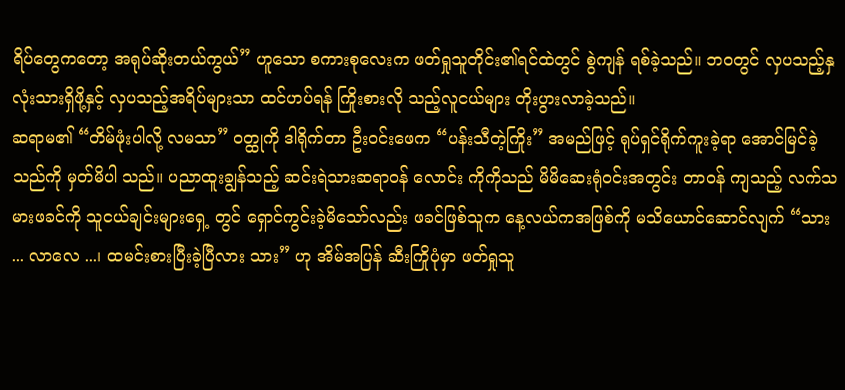ရိပ်တွေကတော့ အရုပ်ဆိုးတယ်ကွယ်” ဟူသော စကားစုလေးက ဖတ်ရှုသူတိုင်း၏ရင်ထဲတွင် စွဲကျန် ရစ်ခဲ့သည်။ ဘဝတွင် လှပသည့်နှလုံးသားရှိဖို့နှင့် လှပသည့်အရိပ်များသာ ထင်ဟပ်ရန် ကြိုးစားလို သည့်လူငယ်များ တိုးပွားလာခဲ့သည်။
ဆရာမ၏ “တိမ်ဖုံးပါလို့ လမသာ” ဝတ္ထုကို ဒါရိုက်တာ ဦးဝင်းဖေက “ပန်းသီတဲ့ကြိုး” အမည်ဖြင့် ရုပ်ရှင်ရိုက်ကူးခဲ့ရာ အောင်မြင်ခဲ့သည်ကို မှတ်မိပါ သည်။ ပညာထူးချွန်သည့် ဆင်းရဲသားဆရာဝန် လောင်း ကိုကိုသည် မိမိဆေးရုံဝင်းအတွင်း တာဝန် ကျသည့် လက်သမားဖခင်ကို သူငယ်ချင်းများရှေ့ တွင် ရှောင်ကွင်းခဲ့မိသော်လည်း ဖခင်ဖြစ်သူက နေ့လယ်ကအဖြစ်ကို မသိယောင်ဆောင်လျက် “သား ... လာလေ ...၊ ထမင်းစားပြီးခဲ့ပြီလား သား” ဟု အိမ်အပြန် ဆီးကြိုပုံမှာ ဖတ်ရှုသူ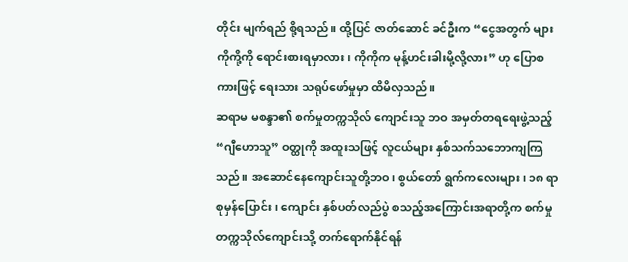တိုင်း မျက်ရည် စို့ရသည်။ ထို့ပြင် ဇာတ်ဆောင် ခင်ဦးက “ငွေအတွက် များ ကိုကို့ကို ရောင်းစားရမှာလား၊ ကိုကိုက မုန့်ဟင်းခါးမို့လို့လား” ဟု ပြောစကားဖြင့် ရေးသား သရုပ်ဖော်မှုမှာ ထိမိလှသည်။
ဆရာမ မစန္ဒာ၏ စက်မှုတက္ကသိုလ် ကျောင်းသူ ဘဝ အမှတ်တရရေးဖွဲ့သည့် “ဂျီဟောသူ” ဝတ္ထုကို အထူးသဖြင့် လူငယ်များ နှစ်သက်သဘောကျကြ သည်။ အဆောင်နေကျောင်းသူတို့ဘဝ၊ စွယ်တော် ရွက်ကလေးများ၊ ၁၈ ရာစုမှန်ပြောင်း၊ ကျောင်း နှစ်ပတ်လည်ပွဲ စသည့်အကြောင်းအရာတို့က စက်မှုတက္ကသိုလ်ကျောင်းသို့ တက်ရောက်နိုင်ရန်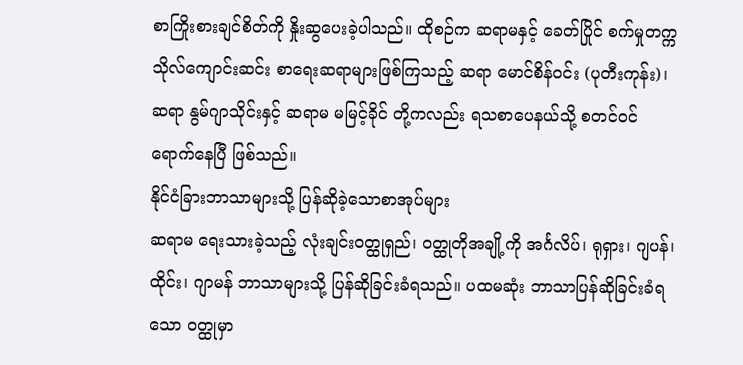စာကြိုးစားချင်စိတ်ကို နှိုးဆွပေးခဲ့ပါသည်။ ထိုစဉ်က ဆရာမနှင့် ခေတ်ပြိုင် စက်မှုတက္ကသိုလ်ကျောင်းဆင်း စာရေးဆရာများဖြစ်ကြသည့် ဆရာ မောင်စိန်ဝင်း (ပုတီးကုန်း)၊ ဆရာ နွမ်ဂျာသိုင်းနှင့် ဆရာမ မမြင့်ခိုင် တို့ကလည်း ရသစာပေနယ်သို့ စတင်ဝင်ရောက်နေပြီ ဖြစ်သည်။
နိုင်ငံခြားဘာသာများသို့ ပြန်ဆိုခဲ့သောစာအုပ်များ
ဆရာမ ရေးသားခဲ့သည့် လုံးချင်းဝတ္ထုရှည်၊ ဝတ္ထုတိုအချို့ကို အင်္ဂလိပ်၊ ရုရှား၊ ဂျပန်၊ ထိုင်း၊ ဂျာမန် ဘာသာများသို့ ပြန်ဆိုခြင်းခံရသည်။ ပထမဆုံး ဘာသာပြန်ဆိုခြင်းခံရသော ဝတ္ထုမှာ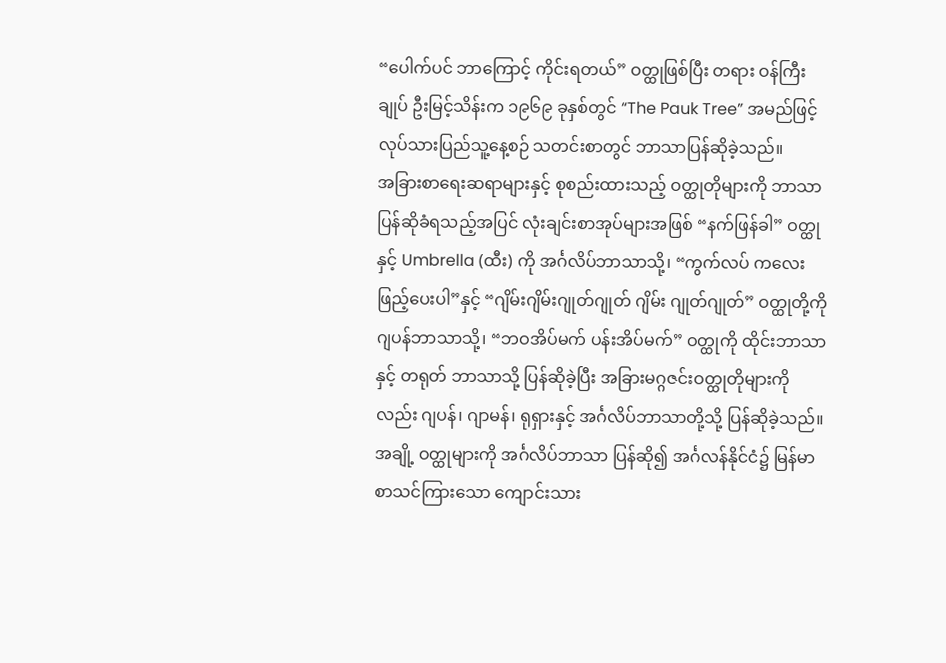“ပေါက်ပင် ဘာကြောင့် ကိုင်းရတယ်” ဝတ္ထုဖြစ်ပြီး တရား ဝန်ကြီးချုပ် ဦးမြင့်သိန်းက ၁၉၆၉ ခုနှစ်တွင် “The Pauk Tree” အမည်ဖြင့် လုပ်သားပြည်သူ့နေ့စဉ် သတင်းစာတွင် ဘာသာပြန်ဆိုခဲ့သည်။
အခြားစာရေးဆရာများနှင့် စုစည်းထားသည့် ဝတ္ထုတိုများကို ဘာသာပြန်ဆိုခံရသည့်အပြင် လုံးချင်းစာအုပ်များအဖြစ် “နက်ဖြန်ခါ” ဝတ္ထုနှင့် Umbrella (ထီး) ကို အင်္ဂလိပ်ဘာသာသို့၊ “ကွက်လပ် ကလေးဖြည့်ပေးပါ”နှင့် “ဂျိမ်းဂျိမ်းဂျုတ်ဂျုတ် ဂျိမ်း ဂျုတ်ဂျုတ်” ဝတ္ထုတို့ကို ဂျပန်ဘာသာသို့၊ “ဘဝအိပ်မက် ပန်းအိပ်မက်” ဝတ္ထုကို ထိုင်းဘာသာနှင့် တရုတ် ဘာသာသို့ ပြန်ဆိုခဲ့ပြီး အခြားမဂ္ဂဇင်းဝတ္ထုတိုများကို လည်း ဂျပန်၊ ဂျာမန်၊ ရုရှားနှင့် အင်္ဂလိပ်ဘာသာတို့သို့ ပြန်ဆိုခဲ့သည်။ အချို့ ဝတ္ထုများကို အင်္ဂလိပ်ဘာသာ ပြန်ဆို၍ အင်္ဂလန်နိုင်ငံ၌ မြန်မာစာသင်ကြားသော ကျောင်းသား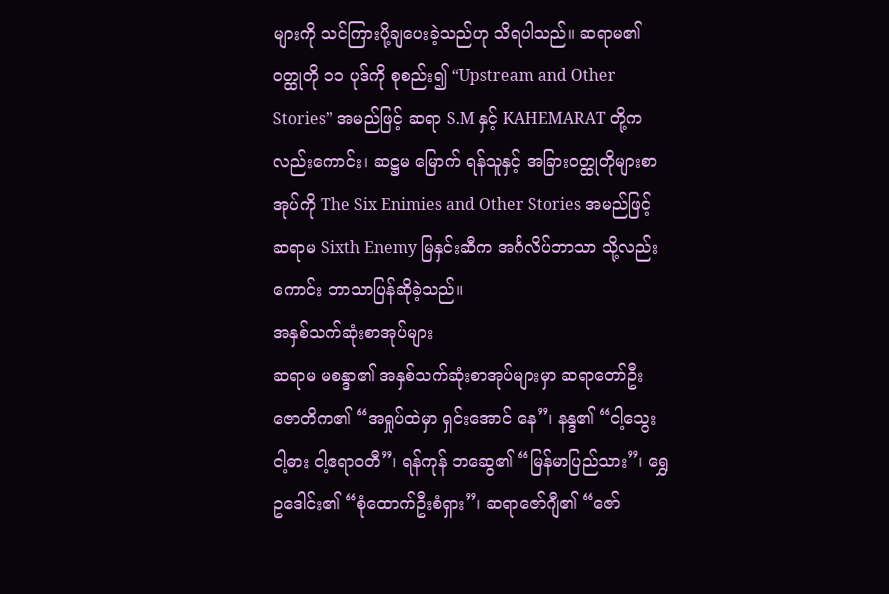များကို သင်ကြားပို့ချပေးခဲ့သည်ဟု သိရပါသည်။ ဆရာမ၏ဝတ္ထုတို ၁၁ ပုဒ်ကို စုစည်း၍ “Upstream and Other Stories” အမည်ဖြင့် ဆရာ S.M နှင့် KAHEMARAT တို့ကလည်းကောင်း၊ ဆဋ္ဌမ မြောက် ရန်သူနှင့် အခြားဝတ္ထုတိုများစာအုပ်ကို The Six Enimies and Other Stories အမည်ဖြင့် ဆရာမ Sixth Enemy မြနှင်းဆီက အင်္ဂလိပ်ဘာသာ သို့လည်းကောင်း ဘာသာပြန်ဆိုခဲ့သည်။
အနှစ်သက်ဆုံးစာအုပ်များ
ဆရာမ မစန္ဒာ၏ အနှစ်သက်ဆုံးစာအုပ်များမှာ ဆရာတော်ဦးဇောတိက၏ “အရှုပ်ထဲမှာ ရှင်းအောင် နေ”၊ နန္ဒ၏ “ငါ့သွေး ငါ့ဓား ငါ့ဧရာဝတီ”၊ ရန်ကုန် ဘဆွေ၏ “မြန်မာပြည်သား”၊ ရွှေဥဒေါင်း၏ “စုံထောက်ဦးစံရှား”၊ ဆရာဇော်ဂျီ၏ “ဇော်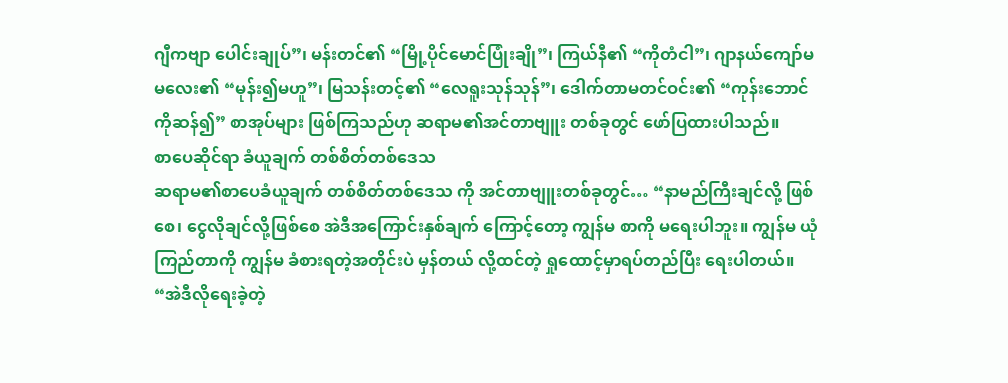ဂျီကဗျာ ပေါင်းချုပ်”၊ မန်းတင်၏ “မြို့ပိုင်မောင်ပြုံးချို”၊ ကြယ်နီ၏ “ကိုတံငါ”၊ ဂျာနယ်ကျော်မမလေး၏ “မုန်း၍မဟူ”၊ မြသန်းတင့်၏ “လေရူးသုန်သုန်”၊ ဒေါက်တာမတင်ဝင်း၏ “ကုန်းဘောင်ကိုဆန်၍” စာအုပ်များ ဖြစ်ကြသည်ဟု ဆရာမ၏အင်တာဗျူး တစ်ခုတွင် ဖော်ပြထားပါသည်။
စာပေဆိုင်ရာ ခံယူချက် တစ်စိတ်တစ်ဒေသ
ဆရာမ၏စာပေခံယူချက် တစ်စိတ်တစ်ဒေသ ကို အင်တာဗျူးတစ်ခုတွင်… “နာမည်ကြီးချင်လို့ ဖြစ်စေ၊ ငွေလိုချင်လို့ဖြစ်စေ အဲဒီအကြောင်းနှစ်ချက် ကြောင့်တော့ ကျွန်မ စာကို မရေးပါဘူး။ ကျွန်မ ယုံကြည်တာကို ကျွန်မ ခံစားရတဲ့အတိုင်းပဲ မှန်တယ် လို့ထင်တဲ့ ရှုထောင့်မှာရပ်တည်ပြီး ရေးပါတယ်။
“အဲဒီလိုရေးခဲ့တဲ့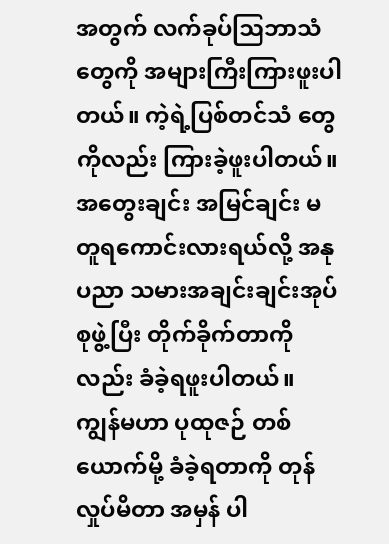အတွက် လက်ခုပ်ဩဘာသံ တွေကို အများကြီးကြားဖူးပါတယ်။ ကဲ့ရဲ့ပြစ်တင်သံ တွေကိုလည်း ကြားခဲ့ဖူးပါတယ်။ အတွေးချင်း အမြင်ချင်း မတူရကောင်းလားရယ်လို့ အနုပညာ သမားအချင်းချင်းအုပ်စုဖွဲ့ပြီး တိုက်ခိုက်တာကို လည်း ခံခဲ့ရဖူးပါတယ်။ ကျွန်မဟာ ပုထုဇဉ် တစ်ယောက်မို့ ခံခဲ့ရတာကို တုန်လှုပ်မိတာ အမှန် ပါ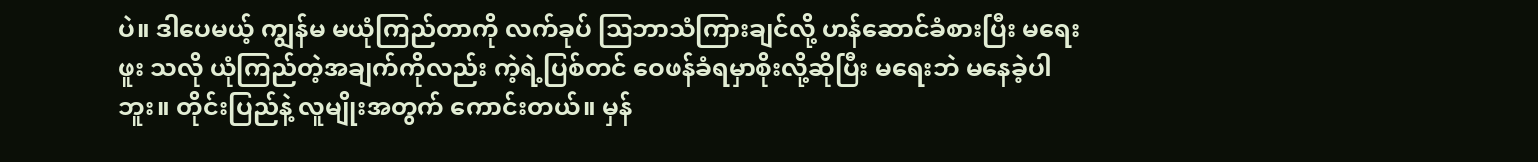ပဲ။ ဒါပေမယ့် ကျွန်မ မယုံကြည်တာကို လက်ခုပ် ဩဘာသံကြားချင်လို့ ဟန်ဆောင်ခံစားပြီး မရေးဖူး သလို ယုံကြည်တဲ့အချက်ကိုလည်း ကဲ့ရဲ့ပြစ်တင် ဝေဖန်ခံရမှာစိုးလို့ဆိုပြီး မရေးဘဲ မနေခဲ့ပါဘူး။ တိုင်းပြည်နဲ့ လူမျိုးအတွက် ကောင်းတယ်။ မှန်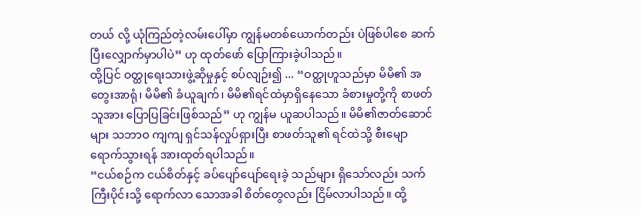တယ် လို့ ယုံကြည်တဲ့လမ်းပေါ်မှာ ကျွန်မတစ်ယောက်တည်း ပဲဖြစ်ပါစေ ဆက်ပြီးလျှောက်မှာပါပဲ” ဟု ထုတ်ဖော် ပြောကြားခဲ့ပါသည်။
ထို့ပြင် ဝတ္ထုရေးသားဖွဲ့ဆိုမှုနှင့် စပ်လျဉ်း၍ ... “ဝတ္ထုဟူသည်မှာ မိမိ၏ အတွေးအာရုံ၊ မိမိ၏ ခံယူချက်၊ မိမိ၏ရင်ထဲမှာရှိနေသော ခံစားမှုတို့ကို စာဖတ်သူအား ပြောပြခြင်းဖြစ်သည်” ဟု ကျွန်မ ယူဆပါသည်။ မိမိ၏ဇာတ်ဆောင်များ သဘာဝ ကျကျ ရှင်သန်လှုပ်ရှားပြီး စာဖတ်သူ၏ ရင်ထဲသို့ စီးမျောရောက်သွားရန် အားထုတ်ရပါသည်။
“ငယ်စဉ်က ငယ်စိတ်နှင့် ခပ်ပျော်ပျော်ရေးခဲ့ သည်များ ရှိသော်လည်း သက်ကြီးပိုင်းသို့ ရောက်လာ သောအခါ စိတ်တွေလည်း ငြိမ်လာပါသည်။ ထို့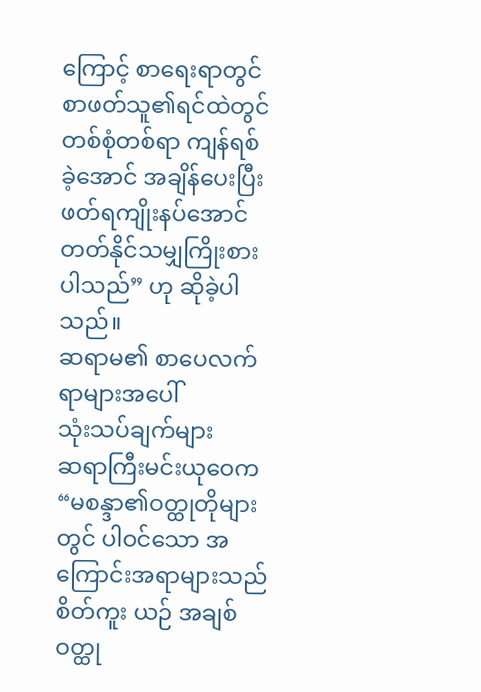ကြောင့် စာရေးရာတွင် စာဖတ်သူ၏ရင်ထဲတွင် တစ်စုံတစ်ရာ ကျန်ရစ်ခဲ့အောင် အချိန်ပေးပြီး ဖတ်ရကျိုးနပ်အောင် တတ်နိုင်သမျှကြိုးစားပါသည်” ဟု ဆိုခဲ့ပါသည်။
ဆရာမ၏ စာပေလက်ရာများအပေါ်
သုံးသပ်ချက်များ
ဆရာကြီးမင်းယုဝေက “မစန္ဒာ၏ဝတ္ထုတိုများ တွင် ပါဝင်သော အကြောင်းအရာများသည် စိတ်ကူး ယဉ် အချစ်ဝတ္ထု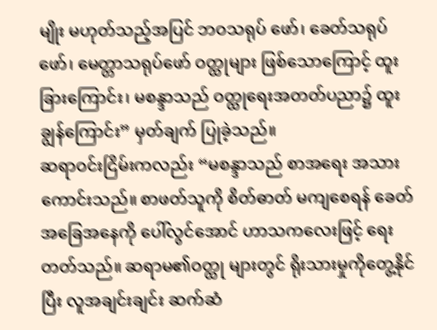မျိုး မဟုတ်သည့်အပြင် ဘဝသရုပ် ဖော်၊ ခေတ်သရုပ်ဖော်၊ မေတ္တာသရုပ်ဖော် ဝတ္ထုများ ဖြစ်သောကြောင့် ထူးခြားကြောင်း၊ မစန္ဒာသည် ဝတ္ထုရေးအတတ်ပညာ၌ ထူးချွန်ကြောင်း” မှတ်ချက် ပြုခဲ့သည်။
ဆရာဝင်းငြိမ်းကလည်း “မစန္ဒာသည် စာအရေး အသား ကောင်းသည်။ စာဖတ်သူကို စိတ်ဓာတ် မကျစေရန် ခေတ်အခြေအနေကို ပေါ်လွင်အောင် ဟာသကလေးဖြင့် ရေးတတ်သည်။ ဆရာမ၏ဝတ္ထု များတွင် ရိုးသားမှုကိုတွေ့နိုင်ပြီး လူအချင်းချင်း ဆက်ဆံ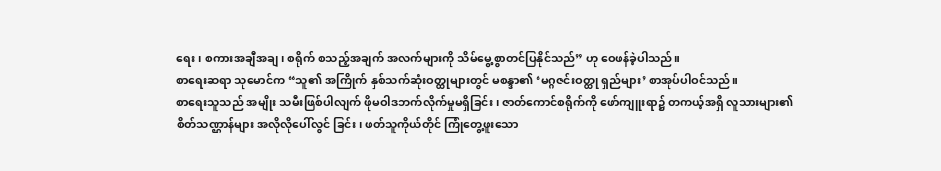ရေး၊ စကားအချီအချ၊ စရိုက် စသည့်အချက် အလက်များကို သိမ်မွေ့စွာတင်ပြနိုင်သည်” ဟု ဝေဖန်ခဲ့ပါသည်။
စာရေးဆရာ သုမောင်က “သူ၏ အကြိုက် နှစ်သက်ဆုံးဝတ္ထုများတွင် မစန္ဒာ၏ ‘မဂ္ဂဇင်းဝတ္ထု ရှည်များ’ စာအုပ်ပါဝင်သည်။
စာရေးသူသည် အမျိုး သမီးဖြစ်ပါလျက် ဖိုမဝါဒဘက်လိုက်မှုမရှိခြင်း၊ ဇာတ်ကောင်စရိုက်ကို ဖော်ကျူးရာ၌ တကယ့်အရှိ လူသားများ၏ စိတ်သဏ္ဌာန်များ အလိုလိုပေါ်လွင် ခြင်း၊ ဖတ်သူကိုယ်တိုင် ကြုံတွေ့ဖူးသော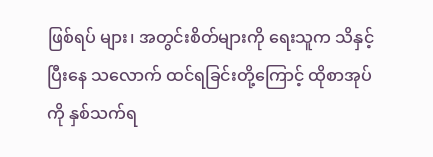ဖြစ်ရပ် များ၊ အတွင်းစိတ်များကို ရေးသူက သိနှင့်ပြီးနေ သလောက် ထင်ရခြင်းတို့ကြောင့် ထိုစာအုပ်ကို နှစ်သက်ရ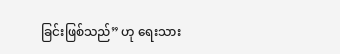ခြင်းဖြစ်သည်” ဟု ရေးသား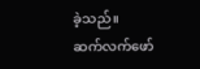ခဲ့သည်။
ဆက်လက်ဖော်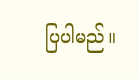ပြပါမည်။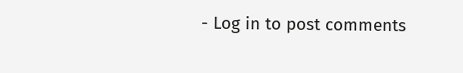- Log in to post comments